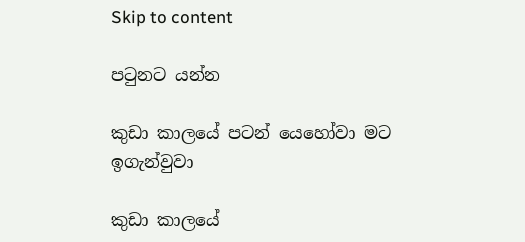Skip to content

පටුනට යන්න

කුඩා කාලයේ පටන් යෙහෝවා මට ඉගැන්වුවා

කුඩා කාලයේ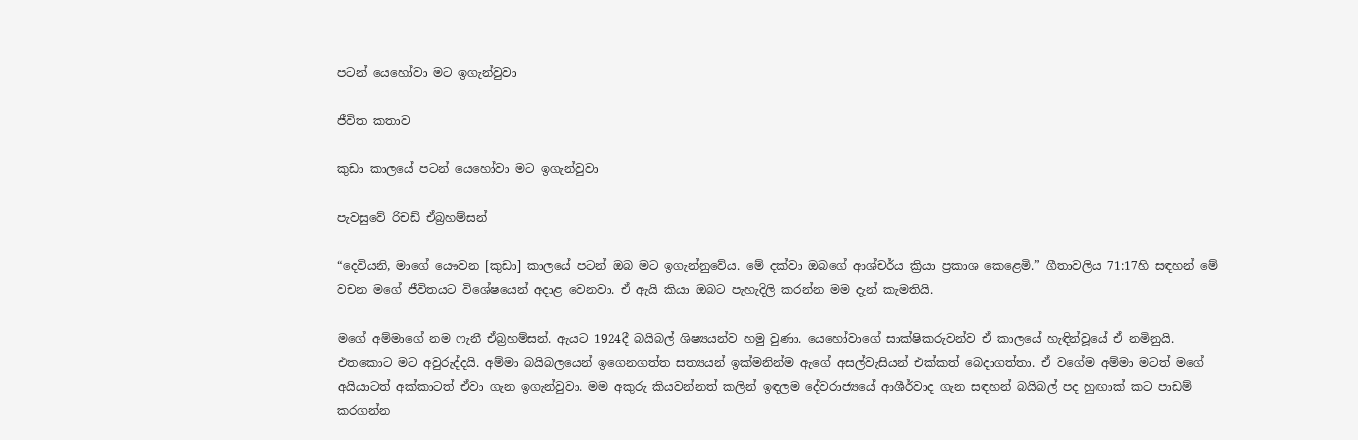පටන් යෙහෝවා මට ඉගැන්වුවා

ජීවිත කතාව

කුඩා කාලයේ පටන් යෙහෝවා මට ඉගැන්වුවා

පැවසුවේ රිචඩ් ඒබ්‍රහම්සන්

“දෙවියනි, මාගේ යෞවන [කුඩා] කාලයේ පටන් ඔබ මට ඉගැන්නුවේය. මේ දක්වා ඔබගේ ආශ්චර්ය ක්‍රියා ප්‍රකාශ කෙළෙමි.” ගීතාවලිය 71:17හි සඳහන් මේ වචන මගේ ජීවිතයට විශේෂයෙන් අදාළ වෙනවා. ඒ ඇයි කියා ඔබට පැහැදිලි කරන්න මම දැන් කැමතියි.

මගේ අම්මාගේ නම ෆැනී ඒබ්‍රහම්සන්. ඇයට 1924දී බයිබල් ශිෂ්‍යයන්ව හමු වුණා. යෙහෝවාගේ සාක්ෂිකරුවන්ව ඒ කාලයේ හැඳින්වූයේ ඒ නමිනුයි. එතකොට මට අවුරුද්දයි. අම්මා බයිබලයෙන් ඉගෙනගත්ත සත්‍යයන් ඉක්මනින්ම ඇගේ අසල්වැසියන් එක්කත් බෙදාගත්තා. ඒ වගේම අම්මා මටත් මගේ අයියාටත් අක්කාටත් ඒවා ගැන ඉගැන්වුවා. මම අකුරු කියවන්නත් කලින් ඉඳලම දේවරාජ්‍යයේ ආශීර්වාද ගැන සඳහන් බයිබල් පද හුඟාක් කට පාඩම් කරගන්න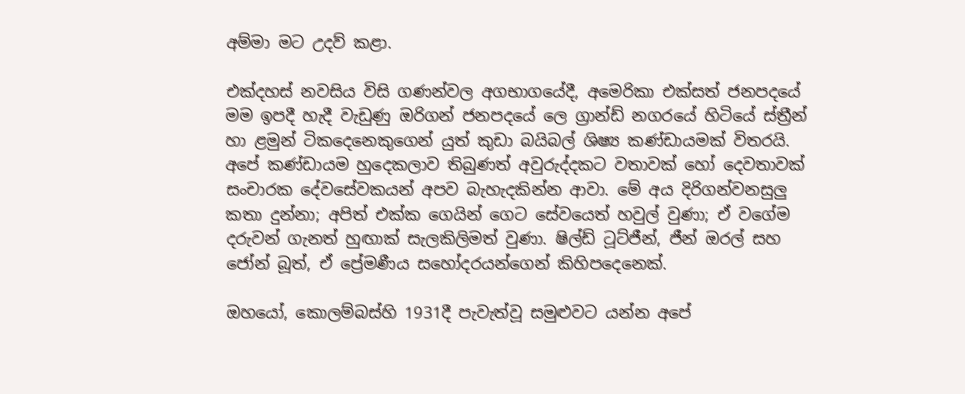අම්මා මට උදව් කළා.

එක්දහස් නවසිය විසි ගණන්වල අගභාගයේදී, අමෙරිකා එක්සත් ජනපදයේ මම ඉපදී හැදී වැඩුණු ඔරිගන් ජනපදයේ ලෙ ග්‍රාන්ඩ් නගරයේ හිටියේ ස්ත්‍රීන් හා ළමුන් ටිකදෙනෙකුගෙන් යුත් කුඩා බයිබල් ශිෂ්‍ය කණ්ඩායමක් විතරයි. අපේ කණ්ඩායම හුදෙකලාව තිබුණත් අවුරුද්දකට වතාවක් හෝ දෙවතාවක් සංචාරක දේවසේවකයන් අපව බැහැදකින්න ආවා. මේ අය දිරිගන්වනසුලු කතා දුන්නා; අපිත් එක්ක ගෙයින් ගෙට සේවයෙත් හවුල් වුණා; ඒ වගේම දරුවන් ගැනත් හුඟාක් සැලකිලිමත් වුණා. ෂිල්ඩ් ටූට්ජීන්, ජීන් ඔරල් සහ ජෝන් බූත්, ඒ ප්‍රේමණීය සහෝදරයන්ගෙන් කිහිපදෙනෙක්.

ඔහයෝ, කොලම්බස්හි 1931දී පැවැත්වූ සමුළුවට යන්න අපේ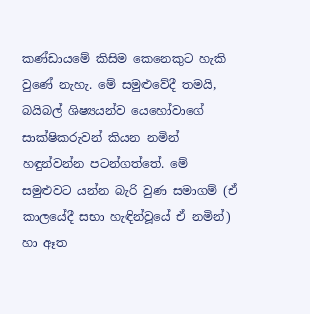කණ්ඩායමේ කිසිම කෙනෙකුට හැකි වුණේ නැහැ. මේ සමුළුවේදී තමයි, බයිබල් ශිෂ්‍යයන්ව යෙහෝවාගේ සාක්ෂිකරුවන් කියන නමින් හඳුන්වන්න පටන්ගත්තේ. මේ සමුළුවට යන්න බැරි වුණ සමාගම් (ඒ කාලයේදී සභා හැඳින්වූයේ ඒ නමින්) හා ඈත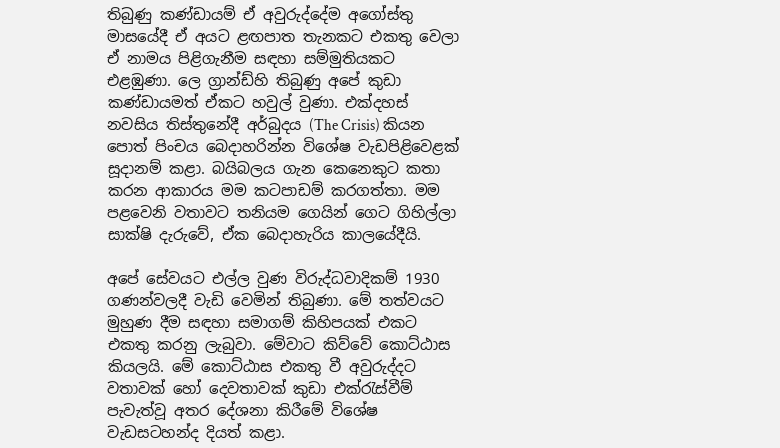තිබුණු කණ්ඩායම් ඒ අවුරුද්දේම අගෝස්තු මාසයේදී ඒ අයට ළඟපාත තැනකට එකතු වෙලා ඒ නාමය පිළිගැනීම සඳහා සම්මුතියකට එළඹුණා. ලෙ ග්‍රාන්ඩ්හි තිබුණු අපේ කුඩා කණ්ඩායමත් ඒකට හවුල් වුණා. එක්දහස් නවසිය තිස්තුනේදී අර්බුදය (The Crisis) කියන පොත් පිංචය බෙදාහරින්න විශේෂ වැඩපිළිවෙළක් සූදානම් කළා. බයිබලය ගැන කෙනෙකුට කතා කරන ආකාරය මම කටපාඩම් කරගත්තා. මම පළවෙනි වතාවට තනියම ගෙයින් ගෙට ගිහිල්ලා සාක්ෂි දැරුවේ, ඒක බෙදාහැරිය කාලයේදීයි.

අපේ සේවයට එල්ල වුණ විරුද්ධවාදිකම් 1930 ගණන්වලදී වැඩි වෙමින් තිබුණා. මේ තත්වයට මුහුණ දීම සඳහා සමාගම් කිහිපයක් එකට එකතු කරනු ලැබුවා. මේවාට කිව්වේ කොට්ඨාස කියලයි. මේ කොට්ඨාස එකතු වී අවුරුද්දට වතාවක් හෝ දෙවතාවක් කුඩා එක්රැස්වීම් පැවැත්වූ අතර දේශනා කිරීමේ විශේෂ වැඩසටහන්ද දියත් කළා.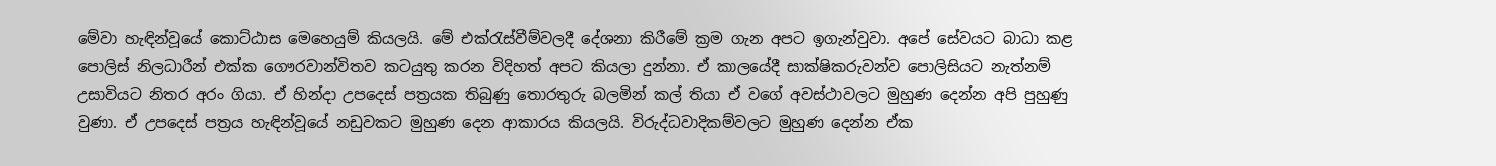මේවා හැඳින්වූයේ කොට්ඨාස මෙහෙයුම් කියලයි. මේ එක්රැස්වීම්වලදී දේශනා කිරීමේ ක්‍රම ගැන අපට ඉගැන්වුවා. අපේ සේවයට බාධා කළ පොලිස් නිලධාරීන් එක්ක ගෞරවාන්විතව කටයුතු කරන විදිහත් අපට කියලා දුන්නා. ඒ කාලයේදී සාක්ෂිකරුවන්ව පොලිසියට නැත්නම් උසාවියට නිතර අරං ගියා. ඒ හින්දා උපදෙස් පත්‍රයක තිබුණු තොරතුරු බලමින් කල් තියා ඒ වගේ අවස්ථාවලට මුහුණ දෙන්න අපි පුහුණු වුණා. ඒ උපදෙස් පත්‍රය හැඳින්වූයේ නඩුවකට මුහුණ දෙන ආකාරය කියලයි. විරුද්ධවාදිකම්වලට මුහුණ දෙන්න ඒක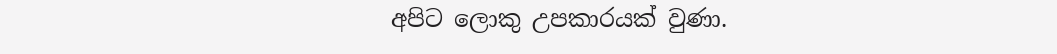අපිට ලොකු උපකාරයක් වුණා.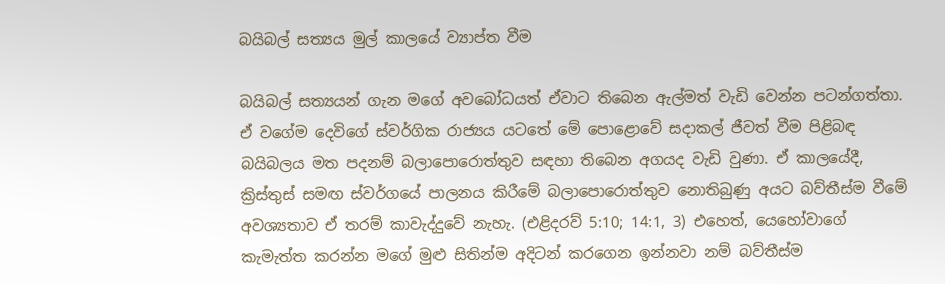බයිබල් සත්‍යය මුල් කාලයේ ව්‍යාප්ත වීම

බයිබල් සත්‍යයන් ගැන මගේ අවබෝධයත් ඒවාට තිබෙන ඇල්මත් වැඩි වෙන්න පටන්ගත්තා. ඒ වගේම දෙවිගේ ස්වර්ගික රාජ්‍යය යටතේ මේ පොළොවේ සදාකල් ජීවත් වීම පිළිබඳ බයිබලය මත පදනම් බලාපොරොත්තුව සඳහා තිබෙන අගයද වැඩි වුණා. ඒ කාලයේදී, ක්‍රිස්තුස් සමඟ ස්වර්ගයේ පාලනය කිරීමේ බලාපොරොත්තුව නොතිබුණු අයට බව්තීස්ම වීමේ අවශ්‍යතාව ඒ තරම් කාවැද්දුවේ නැහැ. (එළිදරව් 5:10; 14:1, 3) එහෙත්, යෙහෝවාගේ කැමැත්ත කරන්න මගේ මුළු සිතින්ම අදිටන් කරගෙන ඉන්නවා නම් බව්තීස්ම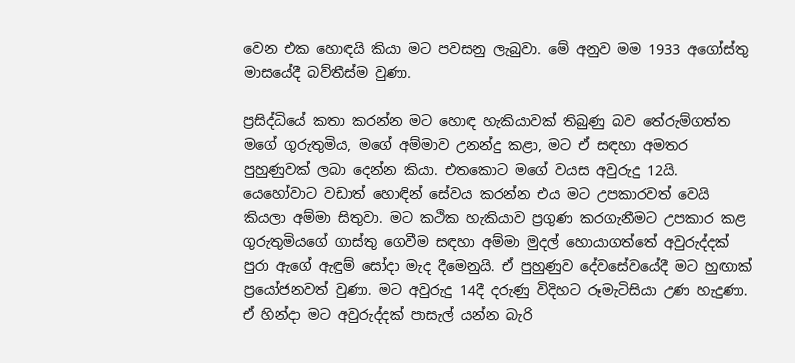වෙන එක හොඳයි කියා මට පවසනු ලැබුවා. මේ අනුව මම 1933 අගෝස්තු මාසයේදී බව්තීස්ම වුණා.

ප්‍රසිද්ධියේ කතා කරන්න මට හොඳ හැකියාවක් තිබුණු බව තේරුම්ගත්ත මගේ ගුරුතුමිය, මගේ අම්මාව උනන්දු කළා, මට ඒ සඳහා අමතර පුහුණුවක් ලබා දෙන්න කියා. එතකොට මගේ වයස අවුරුදු 12යි. යෙහෝවාට වඩාත් හොඳින් සේවය කරන්න එය මට උපකාරවත් වෙයි කියලා අම්මා සිතුවා. මට කථික හැකියාව ප්‍රගුණ කරගැනීමට උපකාර කළ ගුරුතුමියගේ ගාස්තු ගෙවීම සඳහා අම්මා මුදල් හොයාගත්තේ අවුරුද්දක් පුරා ඇගේ ඇඳුම් සෝදා මැද දීමෙනුයි. ඒ පුහුණුව දේවසේවයේදී මට හුඟාක් ප්‍රයෝජනවත් වුණා. මට අවුරුදු 14දී දරුණු විදිහට රූමැටිසියා උණ හැදුණා. ඒ හින්දා මට අවුරුද්දක් පාසැල් යන්න බැරි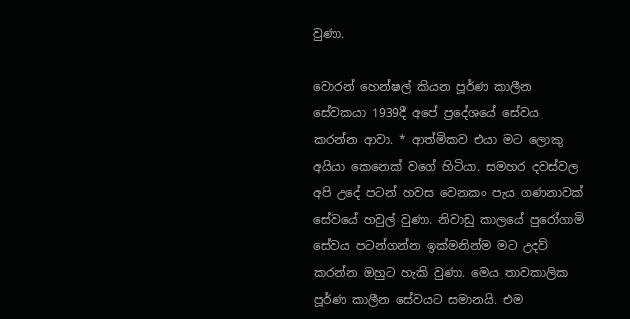වුණා.

වොරන් හෙන්ෂල් කියන පූර්ණ කාලීන සේවකයා 1939දී අපේ ප්‍රදේශයේ සේවය කරන්න ආවා. * ආත්මිකව එයා මට ලොකු අයියා කෙනෙක් වගේ හිටියා. සමහර දවස්වල අපි උදේ පටන් හවස වෙනකං පැය ගණනාවක් සේවයේ හවුල් වුණා. නිවාඩු කාලයේ පුරෝගාමි සේවය පටන්ගන්න ඉක්මනින්ම මට උදව් කරන්න ඔහුට හැකි වුණා. මෙය තාවකාලික පූර්ණ කාලීන සේවයට සමානයි. එම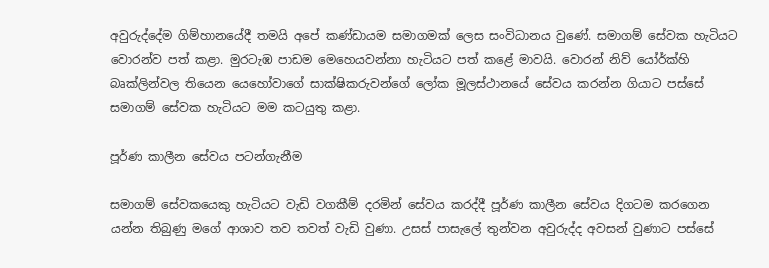අවුරුද්දේම ගිම්හානයේදී තමයි අපේ කණ්ඩායම සමාගමක් ලෙස සංවිධානය වුණේ. සමාගම් සේවක හැටියට වොරන්ව පත් කළා. මුරටැඹ පාඩම මෙහෙයවන්නා හැටියට පත් කළේ මාවයි. වොරන් නිව් යෝර්ක්හි බෘක්ලින්වල තියෙන යෙහෝවාගේ සාක්ෂිකරුවන්ගේ ලෝක මූලස්ථානයේ සේවය කරන්න ගියාට පස්සේ සමාගම් සේවක හැටියට මම කටයුතු කළා.

පූර්ණ කාලීන සේවය පටන්ගැනීම

සමාගම් සේවකයෙකු හැටියට වැඩි වගකීම් දරමින් සේවය කරද්දී පූර්ණ කාලීන සේවය දිගටම කරගෙන යන්න තිබුණු මගේ ආශාව තව තවත් වැඩි වුණා. උසස් පාසැලේ තුන්වන අවුරුද්ද අවසන් වුණාට පස්සේ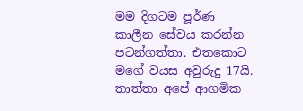මම දිගටම පූර්ණ කාලීන සේවය කරන්න පටන්ගත්තා. එතකොට මගේ වයස අවුරුදු 17යි. තාත්තා අපේ ආගමික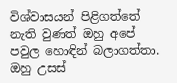විශ්වාසයන් පිළිගත්තේ නැති වුණත් ඔහු අපේ පවුල හොඳින් බලාගත්තා. ඔහු උසස්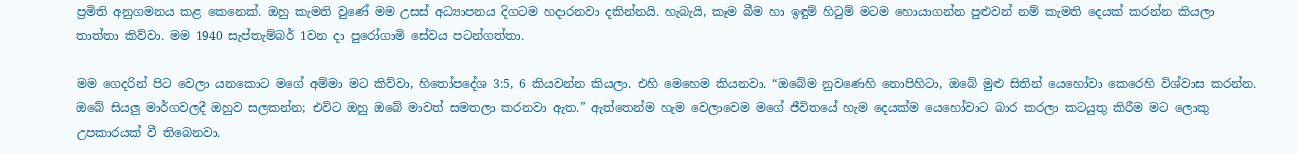ප්‍රමිති අනුගමනය කළ කෙනෙක්. ඔහු කැමති වුණේ මම උසස් අධ්‍යාපනය දිගටම හදාරනවා දකින්නයි. හැබැයි, කෑම බීම හා ඉඳුම් හිටුම් මටම හොයාගන්න පුළුවන් නම් කැමති දෙයක් කරන්න කියලා තාත්තා කිව්වා. මම 1940 සැප්තැම්බර් 1වන දා පුරෝගාමි සේවය පටන්ගත්තා.

මම ගෙදරින් පිට වෙලා යනකොට මගේ අම්මා මට කිව්වා, හිතෝපදේශ 3:5, 6 කියවන්න කියලා. එහි මෙහෙම කියනවා. “ඔබේම නුවණෙහි නොපිහිටා, ඔබේ මුළු සිතින් යෙහෝවා කෙරෙහි විශ්වාස කරන්න. ඔබේ සියලු මාර්ගවලදී ඔහුව සලකන්න; එවිට ඔහු ඔබේ මාවත් සමතලා කරනවා ඇත.” ඇත්තෙන්ම හැම වෙලාවෙම මගේ ජීවිතයේ හැම දෙයක්ම යෙහෝවාට බාර කරලා කටයුතු කිරීම මට ලොකු උපකාරයක් වී තිබෙනවා.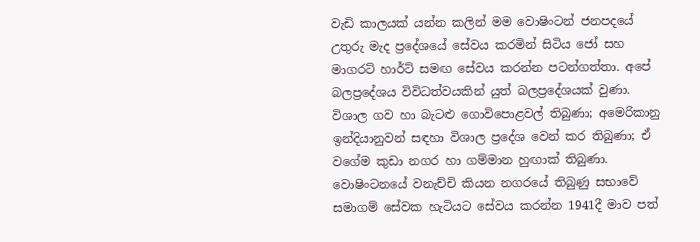වැඩි කාලයක් යන්න කලින් මම වොෂිංටන් ජනපදයේ උතුරු මැද ප්‍රදේශයේ සේවය කරමින් සිටිය ජෝ සහ මාගරට් හාර්ට් සමඟ සේවය කරන්න පටන්ගත්තා. අපේ බලප්‍රදේශය විවිධත්වයකින් යුත් බලප්‍රදේශයක් වුණා. විශාල ගව හා බැටළු ගොවිපොළවල් තිබුණා; අමෙරිකානු ඉන්දියානුවන් සඳහා විශාල ප්‍රදේශ වෙන් කර තිබුණා; ඒ වගේම කුඩා නගර හා ගම්මාන හුඟාක් තිබුණා. වොෂිංටනයේ වනැච්චි කියන නගරයේ තිබුණු සභාවේ සමාගම් සේවක හැටියට සේවය කරන්න 1941දී මාව පත්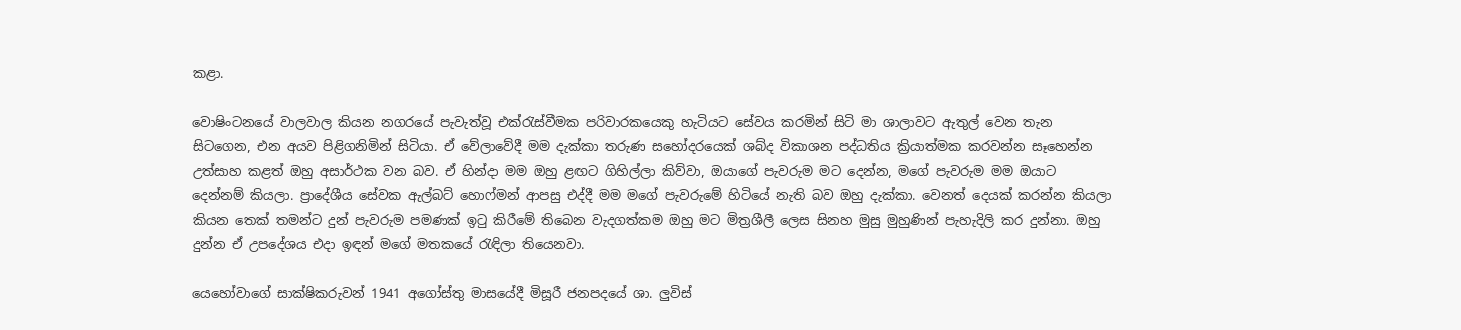කළා.

වොෂිංටනයේ වාලවාල කියන නගරයේ පැවැත්වූ එක්රැස්වීමක පරිවාරකයෙකු හැටියට සේවය කරමින් සිටි මා ශාලාවට ඇතුල් වෙන තැන සිටගෙන, එන අයව පිළිගනිමින් සිටියා. ඒ වේලාවේදී මම දැක්කා තරුණ සහෝදරයෙක් ශබ්ද විකාශන පද්ධතිය ක්‍රියාත්මක කරවන්න සෑහෙන්න උත්සාහ කළත් ඔහු අසාර්ථක වන බව. ඒ හින්දා මම ඔහු ළඟට ගිහිල්ලා කිව්වා, ඔයාගේ පැවරුම මට දෙන්න, මගේ පැවරුම මම ඔයාට දෙන්නම් කියලා. ප්‍රාදේශීය සේවක ඇල්බට් හොෆ්මන් ආපසු එද්දී මම මගේ පැවරුමේ හිටියේ නැති බව ඔහු දැක්කා. වෙනත් දෙයක් කරන්න කියලා කියන තෙක් තමන්ට දුන් පැවරුම පමණක් ඉටු කිරීමේ තිබෙන වැදගත්කම ඔහු මට මිත්‍රශීලී ලෙස සිනහ මුසු මුහුණින් පැහැදිලි කර දුන්නා. ඔහු දුන්න ඒ උපදේශය එදා ඉඳන් මගේ මතකයේ රැඳිලා තියෙනවා.

යෙහෝවාගේ සාක්ෂිකරුවන් 1941 අගෝස්තු මාසයේදී මිසූරී ජනපදයේ ශා. ලුවිස්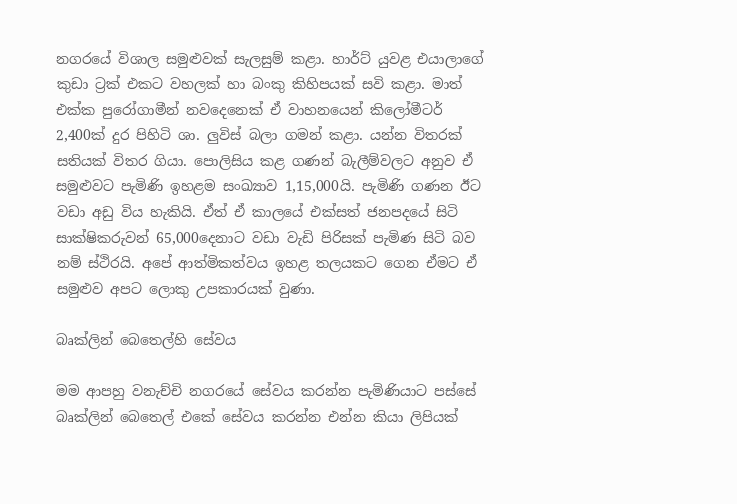නගරයේ විශාල සමුළුවක් සැලසුම් කළා. හාර්ට් යුවළ එයාලාගේ කුඩා ට්‍රක් එකට වහලක් හා බංකු කිහිපයක් සවි කළා. මාත් එක්ක පුරෝගාමීන් නවදෙනෙක් ඒ වාහනයෙන් කිලෝමීටර් 2,400ක් දුර පිහිටි ශා. ලුවිස් බලා ගමන් කළා. යන්න විතරක් සතියක් විතර ගියා. පොලිසිය කළ ගණන් බැලීම්වලට අනුව ඒ සමුළුවට පැමිණි ඉහළම සංඛ්‍යාව 1,15,000යි. පැමිණි ගණන ඊට වඩා අඩු විය හැකියි. ඒත් ඒ කාලයේ එක්සත් ජනපදයේ සිටි සාක්ෂිකරුවන් 65,000දෙනාට වඩා වැඩි පිරිසක් පැමිණ සිටි බව නම් ස්ථිරයි. අපේ ආත්මිකත්වය ඉහළ තලයකට ගෙන ඒමට ඒ සමුළුව අපට ලොකු උපකාරයක් වුණා.

බෘක්ලින් බෙතෙල්හි සේවය

මම ආපහු වනැච්චි නගරයේ සේවය කරන්න පැමිණියාට පස්සේ බෘක්ලින් බෙතෙල් එකේ සේවය කරන්න එන්න කියා ලිපියක්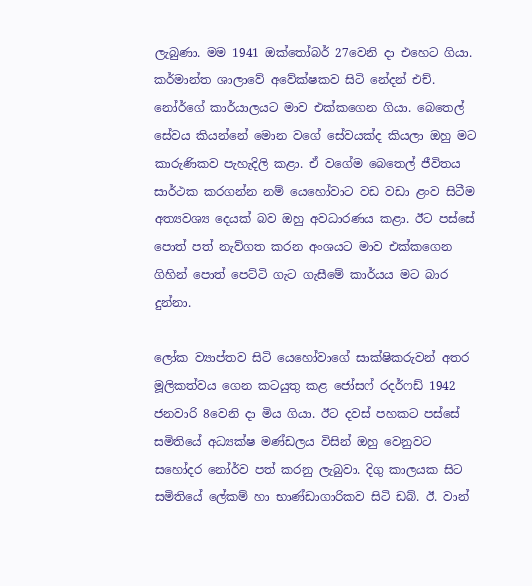ලැබුණා. මම 1941 ඔක්තෝබර් 27වෙනි දා එහෙට ගියා. කර්මාන්ත ශාලාවේ අවේක්ෂකව සිටි නේදන් එච්. නෝර්ගේ කාර්යාලයට මාව එක්කගෙන ගියා. බෙතෙල් සේවය කියන්නේ මොන වගේ සේවයක්ද කියලා ඔහු මට කාරුණිකව පැහැදිලි කළා. ඒ වගේම බෙතෙල් ජීවිතය සාර්ථක කරගන්න නම් යෙහෝවාට වඩ වඩා ළංව සිටීම අත්‍යවශ්‍ය දෙයක් බව ඔහු අවධාරණය කළා. ඊට පස්සේ පොත් පත් නැව්ගත කරන අංශයට මාව එක්කගෙන ගිහින් පොත් පෙට්ටි ගැට ගැසීමේ කාර්යය මට බාර දුන්නා.

ලෝක ව්‍යාප්තව සිටි යෙහෝවාගේ සාක්ෂිකරුවන් අතර මූලිකත්වය ගෙන කටයුතු කළ ජෝසෆ් රදර්ෆඩ් 1942 ජනවාරි 8වෙනි දා මිය ගියා. ඊට දවස් පහකට පස්සේ සමිතියේ අධ්‍යක්ෂ මණ්ඩලය විසින් ඔහු වෙනුවට සහෝදර නෝර්ව පත් කරනු ලැබුවා. දිගු කාලයක සිට සමිතියේ ලේකම් හා භාණ්ඩාගාරිකව සිටි ඩබ්. ඊ. වාන්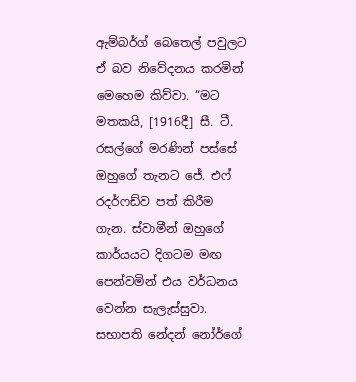ඇම්බර්ග් බෙතෙල් පවුලට ඒ බව නිවේදනය කරමින් මෙහෙම කිව්වා. “මට මතකයි, [1916දී] සී. ටී. රසල්ගේ මරණින් පස්සේ ඔහුගේ තැනට ජේ. එෆ් රදර්ෆඩ්ව පත් කිරීම ගැන. ස්වාමීන් ඔහුගේ කාර්යයට දිගටම මඟ පෙන්වමින් එය වර්ධනය වෙන්න සැලැස්සුවා. සභාපති නේදන් නෝර්ගේ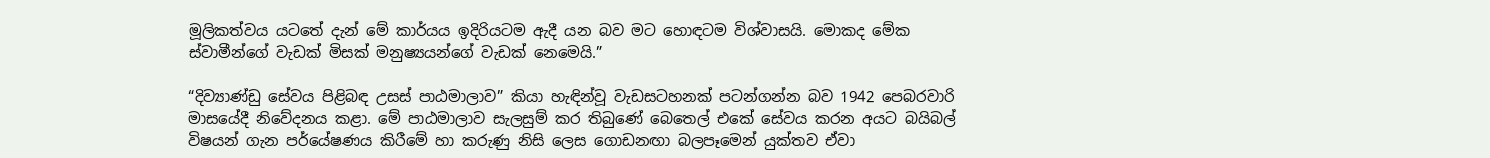මූලිකත්වය යටතේ දැන් මේ කාර්යය ඉදිරියටම ඇදී යන බව මට හොඳටම විශ්වාසයි. මොකද මේක ස්වාමීන්ගේ වැඩක් මිසක් මනුෂ්‍යයන්ගේ වැඩක් නෙමෙයි.”

“දිව්‍යාණ්ඩු සේවය පිළිබඳ උසස් පාඨමාලාව” කියා හැඳින්වූ වැඩසටහනක් පටන්ගන්න බව 1942 පෙබරවාරි මාසයේදී නිවේදනය කළා. මේ පාඨමාලාව සැලසුම් කර තිබුණේ බෙතෙල් එකේ සේවය කරන අයට බයිබල් විෂයන් ගැන පර්යේෂණය කිරීමේ හා කරුණු නිසි ලෙස ගොඩනඟා බලපෑමෙන් යුක්තව ඒවා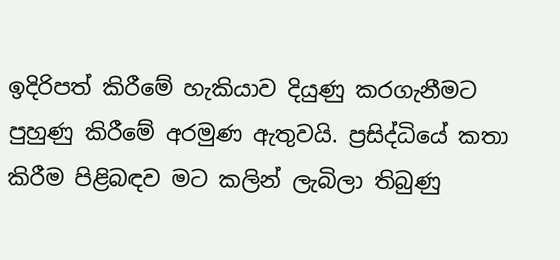ඉදිරිපත් කිරීමේ හැකියාව දියුණු කරගැනීමට පුහුණු කිරීමේ අරමුණ ඇතුවයි. ප්‍රසිද්ධියේ කතා කිරීම පිළිබඳව මට කලින් ලැබිලා තිබුණු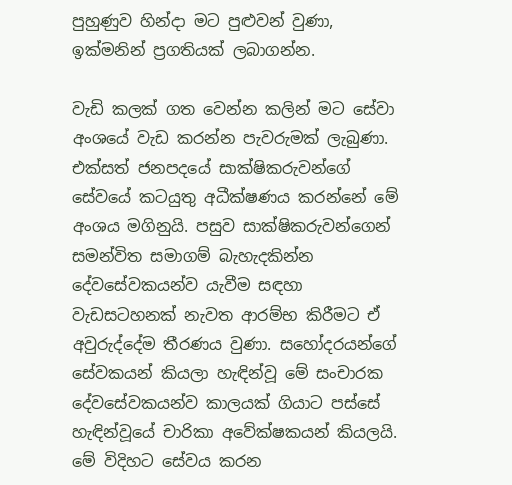පුහුණුව හින්දා මට පුළුවන් වුණා, ඉක්මනින් ප්‍රගතියක් ලබාගන්න.

වැඩි කලක් ගත වෙන්න කලින් මට සේවා අංශයේ වැඩ කරන්න පැවරුමක් ලැබුණා. එක්සත් ජනපදයේ සාක්ෂිකරුවන්ගේ සේවයේ කටයුතු අධීක්ෂණය කරන්නේ මේ අංශය මගිනුයි. පසුව සාක්ෂිකරුවන්ගෙන් සමන්විත සමාගම් බැහැදකින්න දේවසේවකයන්ව යැවීම සඳහා වැඩසටහනක් නැවත ආරම්භ කිරීමට ඒ අවුරුද්දේම තීරණය වුණා. සහෝදරයන්ගේ සේවකයන් කියලා හැඳින්වූ මේ සංචාරක දේවසේවකයන්ව කාලයක් ගියාට පස්සේ හැඳින්වූයේ චාරිකා අවේක්ෂකයන් කියලයි. මේ විදිහට සේවය කරන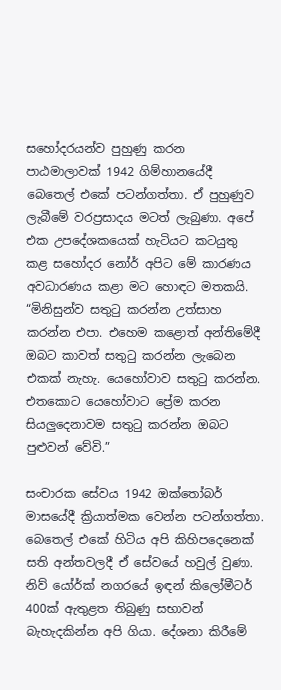සහෝදරයන්ව පුහුණු කරන පාඨමාලාවක් 1942 ගිම්හානයේදී බෙතෙල් එකේ පටන්ගත්තා. ඒ පුහුණුව ලැබීමේ වරප්‍රසාදය මටත් ලැබුණා. අපේ එක උපදේශකයෙක් හැටියට කටයුතු කළ සහෝදර නෝර් අපිට මේ කාරණය අවධාරණය කළා මට හොඳට මතකයි. “මිනිසුන්ව සතුටු කරන්න උත්සාහ කරන්න එපා. එහෙම කළොත් අන්තිමේදී ඔබට කාවත් සතුටු කරන්න ලැබෙන එකක් නැහැ. යෙහෝවාව සතුටු කරන්න. එතකොට යෙහෝවාට ප්‍රේම කරන සියලුදෙනාවම සතුටු කරන්න ඔබට පුළුවන් වේවි.”

සංචාරක සේවය 1942 ඔක්තෝබර් මාසයේදී ක්‍රියාත්මක වෙන්න පටන්ගත්තා. බෙතෙල් එකේ හිටිය අපි කිහිපදෙනෙක් සති අන්තවලදී ඒ සේවයේ හවුල් වුණා. නිව් යෝර්ක් නගරයේ ඉඳන් කිලෝමීටර් 400ක් ඇතුළත තිබුණු සභාවන් බැහැදකින්න අපි ගියා. දේශනා කිරීමේ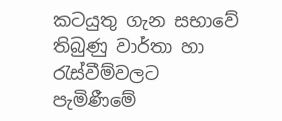කටයුතු ගැන සභාවේ තිබුණු වාර්තා හා රැස්වීම්වලට පැමිණීමේ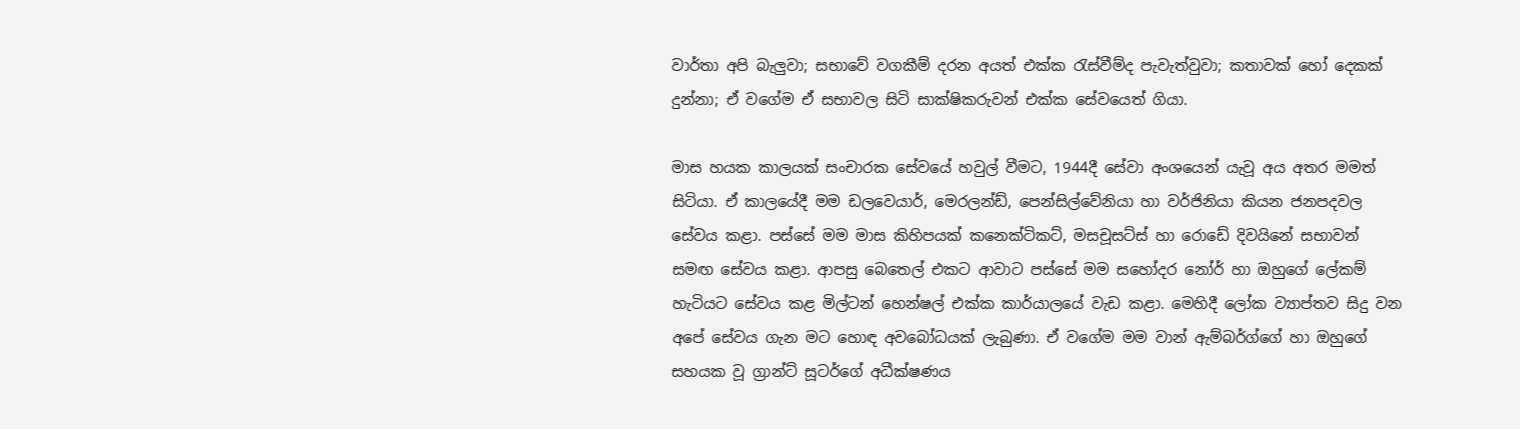වාර්තා අපි බැලුවා; සභාවේ වගකීම් දරන අයත් එක්ක රැස්වීම්ද පැවැත්වුවා; කතාවක් හෝ දෙකක් දුන්නා; ඒ වගේම ඒ සභාවල සිටි සාක්ෂිකරුවන් එක්ක සේවයෙත් ගියා.

මාස හයක කාලයක් සංචාරක සේවයේ හවුල් වීමට, 1944දී සේවා අංශයෙන් යැවූ අය අතර මමත් සිටියා. ඒ කාලයේදී මම ඩලවෙයාර්, මෙරලන්ඩ්, පෙන්සිල්වේනියා හා වර්ජිනියා කියන ජනපදවල සේවය කළා. පස්සේ මම මාස කිහිපයක් කනෙක්ටිකට්, මසචූසට්ස් හා රොඩේ දිවයිනේ සභාවන් සමඟ සේවය කළා. ආපසු බෙතෙල් එකට ආවාට පස්සේ මම සහෝදර නෝර් හා ඔහුගේ ලේකම් හැටියට සේවය කළ මිල්ටන් හෙන්ෂල් එක්ක කාර්යාලයේ වැඩ කළා. මෙහිදී ලෝක ව්‍යාප්තව සිදු වන අපේ සේවය ගැන මට හොඳ අවබෝධයක් ලැබුණා. ඒ වගේම මම වාන් ඇම්බර්ග්ගේ හා ඔහුගේ සහයක වූ ග්‍රාන්ට් සූටර්ගේ අධීක්ෂණය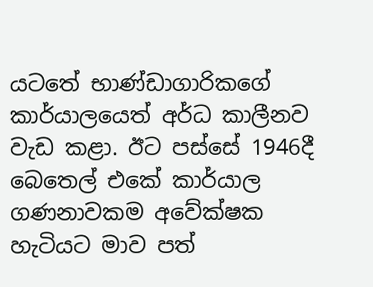යටතේ භාණ්ඩාගාරිකගේ කාර්යාලයෙත් අර්ධ කාලීනව වැඩ කළා. ඊට පස්සේ 1946දී බෙතෙල් එකේ කාර්යාල ගණනාවකම අවේක්ෂක හැටියට මාව පත්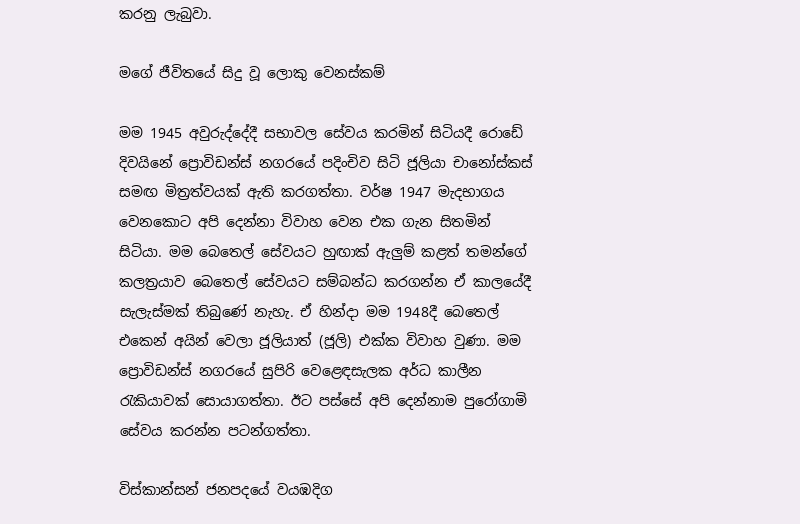කරනු ලැබුවා.

මගේ ජීවිතයේ සිදු වූ ලොකු වෙනස්කම්

මම 1945 අවුරුද්දේදී සභාවල සේවය කරමින් සිටියදී රොඩේ දිවයිනේ ප්‍රොවිඩන්ස් නගරයේ පදිංචිව සිටි ජූලියා චානෝස්කස් සමඟ මිත්‍රත්වයක් ඇති කරගත්තා. වර්ෂ 1947 මැදභාගය වෙනකොට අපි දෙන්නා විවාහ වෙන එක ගැන සිතමින් සිටියා. මම බෙතෙල් සේවයට හුඟාක් ඇලුම් කළත් තමන්ගේ කලත්‍රයාව බෙතෙල් සේවයට සම්බන්ධ කරගන්න ඒ කාලයේදී සැලැස්මක් තිබුණේ නැහැ. ඒ හින්දා මම 1948දී බෙතෙල් එකෙන් අයින් වෙලා ජූලියාත් (ජූලි) එක්ක විවාහ වුණා. මම ප්‍රොවිඩන්ස් නගරයේ සුපිරි වෙළෙඳසැලක අර්ධ කාලීන රැකියාවක් සොයාගත්තා. ඊට පස්සේ අපි දෙන්නාම පුරෝගාමි සේවය කරන්න පටන්ගත්තා.

විස්කාන්සන් ජනපදයේ වයඹදිග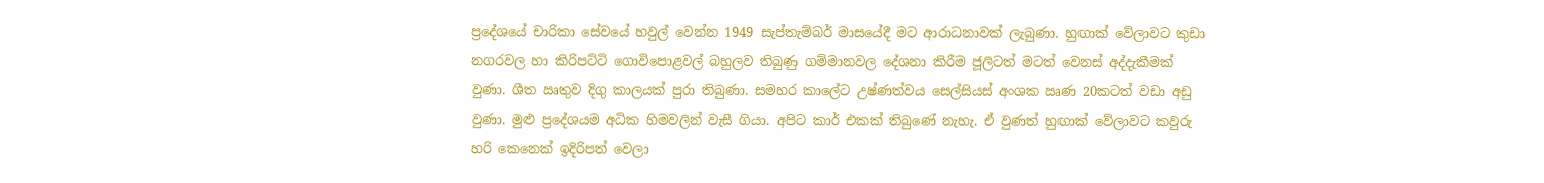ප්‍රදේශයේ චාරිකා සේවයේ හවුල් වෙන්න 1949 සැප්තැම්බර් මාසයේදී මට ආරාධනාවක් ලැබුණා. හුඟාක් වේලාවට කුඩා නගරවල හා කිරිපට්ටි ගොවිපොළවල් බහුලව තිබුණු ගම්මානවල දේශනා කිරීම ජූලිටත් මටත් වෙනස් අද්දැකීමක් වුණා. ශීත ඍතුව දිගු කාලයක් පුරා තිබුණා. සමහර කාලේට උෂ්ණත්වය සෙල්සියස් අංශක ඍණ 20කටත් වඩා අඩු වුණා. මුළු ප්‍රදේශයම අධික හිමවලින් වැසී ගියා. අපිට කාර් එකක් තිබුණේ නැහැ. ඒ වුණත් හුඟාක් වේලාවට කවුරු හරි කෙනෙක් ඉදිරිපත් වෙලා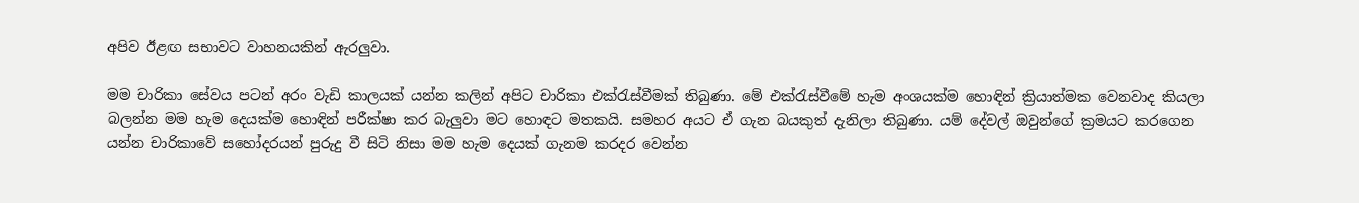අපිව ඊළඟ සභාවට වාහනයකින් ඇරලුවා.

මම චාරිකා සේවය පටන් අරං වැඩි කාලයක් යන්න කලින් අපිට චාරිකා එක්රැස්වීමක් තිබුණා. මේ එක්රැස්වීමේ හැම අංශයක්ම හොඳින් ක්‍රියාත්මක වෙනවාද කියලා බලන්න මම හැම දෙයක්ම හොඳින් පරීක්ෂා කර බැලුවා මට හොඳට මතකයි. සමහර අයට ඒ ගැන බයකුත් දැනිලා තිබුණා. යම් දේවල් ඔවුන්ගේ ක්‍රමයට කරගෙන යන්න චාරිකාවේ සහෝදරයන් පුරුදු වී සිටි නිසා මම හැම දෙයක් ගැනම කරදර වෙන්න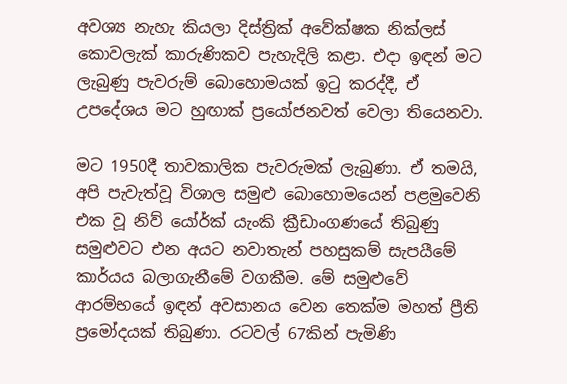අවශ්‍ය නැහැ කියලා දිස්ත්‍රික් අවේක්ෂක නික්ලස් කොවලැක් කාරුණිකව පැහැදිලි කළා. එදා ඉඳන් මට ලැබුණු පැවරුම් බොහොමයක් ඉටු කරද්දී, ඒ උපදේශය මට හුඟාක් ප්‍රයෝජනවත් වෙලා තියෙනවා.

මට 1950දී තාවකාලික පැවරුමක් ලැබුණා. ඒ තමයි, අපි පැවැත්වූ විශාල සමුළු බොහොමයෙන් පළමුවෙනි එක වූ නිව් යෝර්ක් යැංකි ක්‍රීඩාංගණයේ තිබුණු සමුළුවට එන අයට නවාතැන් පහසුකම් සැපයීමේ කාර්යය බලාගැනීමේ වගකීම. මේ සමුළුවේ ආරම්භයේ ඉඳන් අවසානය වෙන තෙක්ම මහත් ප්‍රීති ප්‍රමෝදයක් තිබුණා. රටවල් 67කින් පැමිණි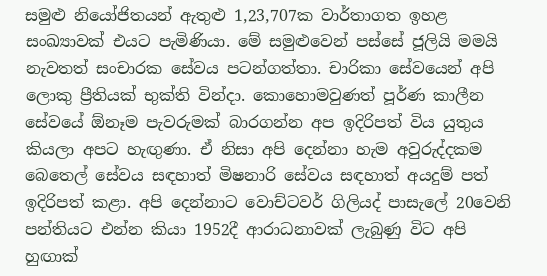සමුළු නියෝජිතයන් ඇතුළු 1,23,707ක වාර්තාගත ඉහළ සංඛ්‍යාවක් එයට පැමිණියා. මේ සමුළුවෙන් පස්සේ ජූලියි මමයි නැවතත් සංචාරක සේවය පටන්ගත්තා. චාරිකා සේවයෙන් අපි ලොකු ප්‍රීතියක් භුක්ති වින්දා. කොහොමවුණත් පූර්ණ කාලීන සේවයේ ඕනෑම පැවරුමක් බාරගන්න අප ඉදිරිපත් විය යුතුය කියලා අපට හැඟුණා. ඒ නිසා අපි දෙන්නා හැම අවුරුද්දකම බෙතෙල් සේවය සඳහාත් මිෂනාරි සේවය සඳහාත් අයදුම් පත් ඉදිරිපත් කළා. අපි දෙන්නාට වොච්ටවර් ගිලියද් පාසැලේ 20වෙනි පන්තියට එන්න කියා 1952දී ආරාධනාවක් ලැබුණු විට අපි හුඟාක්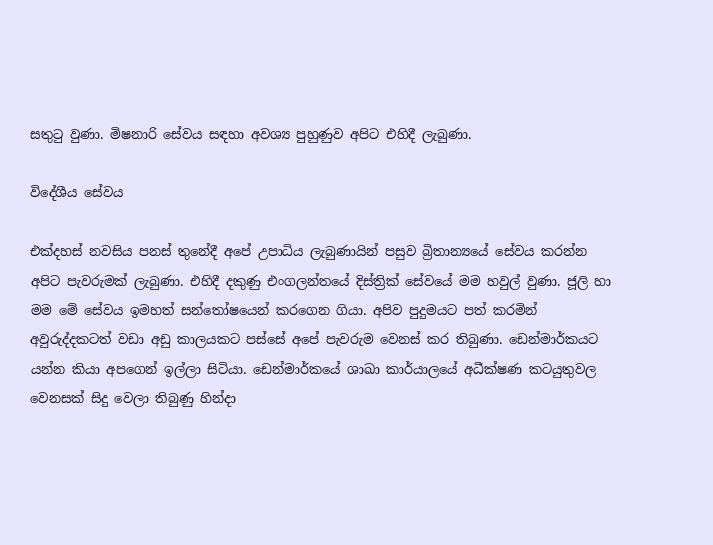සතුටු වුණා. මිෂනාරි සේවය සඳහා අවශ්‍ය පුහුණුව අපිට එහිදී ලැබුණා.

විදේශීය සේවය

එක්දහස් නවසිය පනස් තුනේදී අපේ උපාධිය ලැබුණායින් පසුව බ්‍රිතාන්‍යයේ සේවය කරන්න අපිට පැවරුමක් ලැබුණා. එහිදී දකුණු එංගලන්තයේ දිස්ත්‍රික් සේවයේ මම හවුල් වුණා. ජූලි හා මම මේ සේවය ඉමහත් සන්තෝෂයෙන් කරගෙන ගියා. අපිව පුදුමයට පත් කරමින් අවුරුද්දකටත් වඩා අඩු කාලයකට පස්සේ අපේ පැවරුම වෙනස් කර තිබුණා. ඩෙන්මාර්කයට යන්න කියා අපගෙන් ඉල්ලා සිටියා. ඩෙන්මාර්කයේ ශාඛා කාර්යාලයේ අධීක්ෂණ කටයුතුවල වෙනසක් සිදු වෙලා තිබුණු හින්දා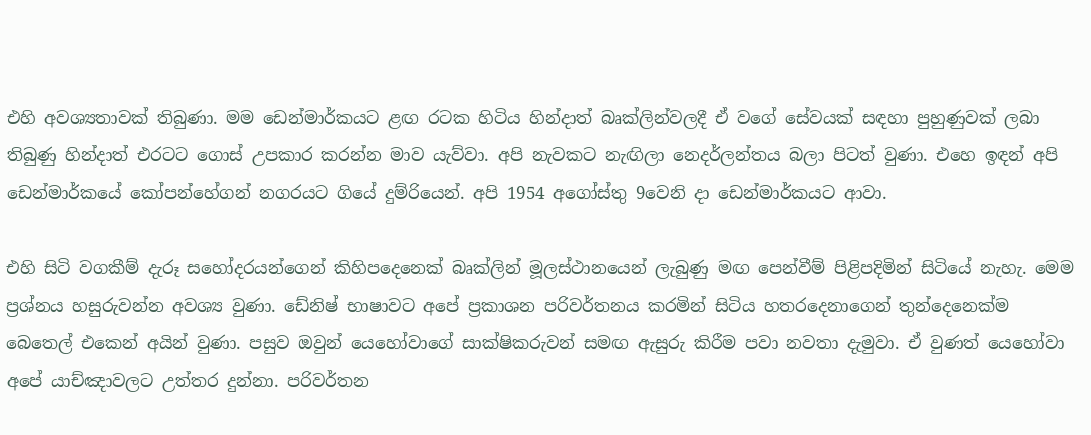එහි අවශ්‍යතාවක් තිබුණා. මම ඩෙන්මාර්කයට ළඟ රටක හිටිය හින්දාත් බෘක්ලින්වලදී ඒ වගේ සේවයක් සඳහා පුහුණුවක් ලබා තිබුණු හින්දාත් එරටට ගොස් උපකාර කරන්න මාව යැව්වා. අපි නැවකට නැඟිලා නෙදර්ලන්තය බලා පිටත් වුණා. එහෙ ඉඳන් අපි ඩෙන්මාර්කයේ කෝපන්හේගන් නගරයට ගියේ දුම්රියෙන්. අපි 1954 අගෝස්තු 9වෙනි දා ඩෙන්මාර්කයට ආවා.

එහි සිටි වගකීම් දැරූ සහෝදරයන්ගෙන් කිහිපදෙනෙක් බෘක්ලින් මූලස්ථානයෙන් ලැබුණු මඟ පෙන්වීම් පිළිපදිමින් සිටියේ නැහැ. මෙම ප්‍රශ්නය හසුරුවන්න අවශ්‍ය වුණා. ඩේනිෂ් භාෂාවට අපේ ප්‍රකාශන පරිවර්තනය කරමින් සිටිය හතරදෙනාගෙන් තුන්දෙනෙක්ම බෙතෙල් එකෙන් අයින් වුණා. පසුව ඔවුන් යෙහෝවාගේ සාක්ෂිකරුවන් සමඟ ඇසුරු කිරීම පවා නවතා දැමුවා. ඒ වුණත් යෙහෝවා අපේ යාච්ඤාවලට උත්තර දුන්නා. පරිවර්තන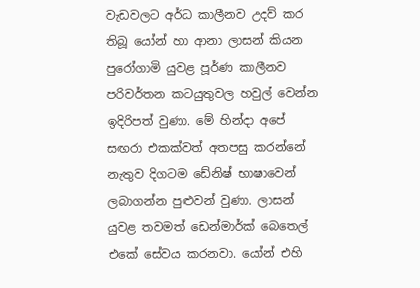වැඩවලට අර්ධ කාලීනව උදව් කර තිබූ යෝන් හා ආනා ලාසන් කියන පුරෝගාමි යුවළ පූර්ණ කාලීනව පරිවර්තන කටයුතුවල හවුල් වෙන්න ඉදිරිපත් වුණා. මේ හින්දා අපේ සඟරා එකක්වත් අතපසු කරන්නේ නැතුව දිගටම ඩේනිෂ් භාෂාවෙන් ලබාගන්න පුළුවන් වුණා. ලාසන් යුවළ තවමත් ඩෙන්මාර්ක් බෙතෙල් එකේ සේවය කරනවා. යෝන් එහි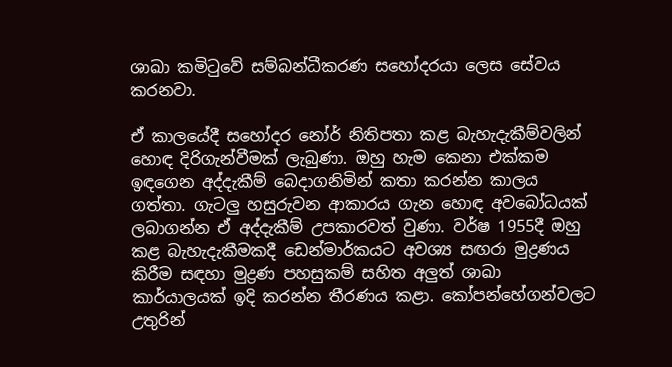ශාඛා කමිටුවේ සම්බන්ධීකරණ සහෝදරයා ලෙස සේවය කරනවා.

ඒ කාලයේදී සහෝදර නෝර් නිතිපතා කළ බැහැදැකීම්වලින් හොඳ දිරිගැන්වීමක් ලැබුණා. ඔහු හැම කෙනා එක්කම ඉඳගෙන අද්දැකීම් බෙදාගනිමින් කතා කරන්න කාලය ගත්තා. ගැටලු හසුරුවන ආකාරය ගැන හොඳ අවබෝධයක් ලබාගන්න ඒ අද්දැකීම් උපකාරවත් වුණා. වර්ෂ 1955දී ඔහු කළ බැහැදැකීමකදී ඩෙන්මාර්කයට අවශ්‍ය සඟරා මුද්‍රණය කිරීම සඳහා මුද්‍රණ පහසුකම් සහිත අලුත් ශාඛා කාර්යාලයක් ඉදි කරන්න තීරණය කළා. කෝපන්හේගන්වලට උතුරින්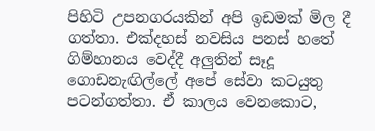පිහිටි උපනගරයකින් අපි ඉඩමක් මිල දී ගත්තා. එක්දහස් නවසිය පනස් හතේ ගිම්හානය වෙද්දී අලුතින් සෑදූ ගොඩනැඟිල්ලේ අපේ සේවා කටයුතු පටන්ගත්තා. ඒ කාලය වෙනකොට,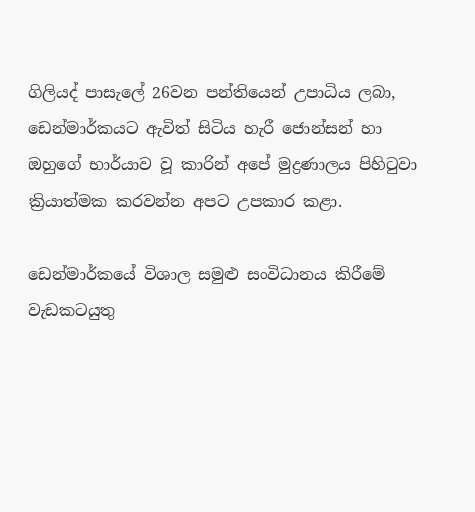ගිලියද් පාසැලේ 26වන පන්තියෙන් උපාධිය ලබා, ඩෙන්මාර්කයට ඇවිත් සිටිය හැරී ජොන්සන් හා ඔහුගේ භාර්යාව වූ කාරින් අපේ මුද්‍රණාලය පිහිටුවා ක්‍රියාත්මක කරවන්න අපට උපකාර කළා.

ඩෙන්මාර්කයේ විශාල සමුළු සංවිධානය කිරීමේ වැඩකටයුතු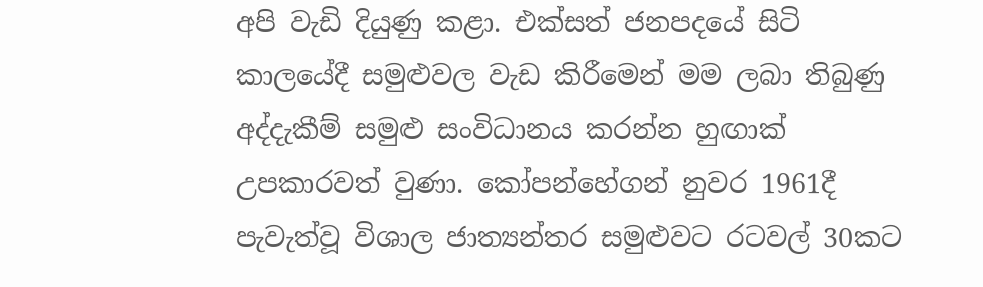අපි වැඩි දියුණු කළා. එක්සත් ජනපදයේ සිටි කාලයේදී සමුළුවල වැඩ කිරීමෙන් මම ලබා තිබුණු අද්දැකීම් සමුළු සංවිධානය කරන්න හුඟාක් උපකාරවත් වුණා. කෝපන්හේගන් නුවර 1961දී පැවැත්වූ විශාල ජාත්‍යන්තර සමුළුවට රටවල් 30කට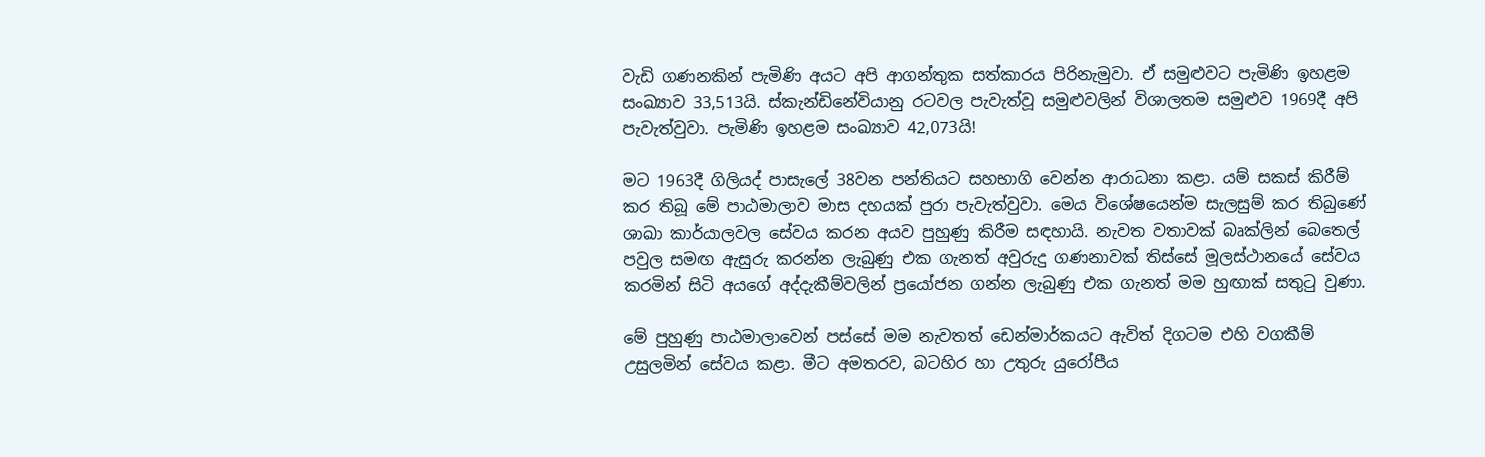වැඩි ගණනකින් පැමිණි අයට අපි ආගන්තුක සත්කාරය පිරිනැමුවා. ඒ සමුළුවට පැමිණි ඉහළම සංඛ්‍යාව 33,513යි. ස්කැන්ඩිනේවියානු රටවල පැවැත්වූ සමුළුවලින් විශාලතම සමුළුව 1969දී අපි පැවැත්වුවා. පැමිණි ඉහළම සංඛ්‍යාව 42,073යි!

මට 1963දී ගිලියද් පාසැලේ 38වන පන්තියට සහභාගි වෙන්න ආරාධනා කළා. යම් සකස් කිරීම් කර තිබූ මේ පාඨමාලාව මාස දහයක් පුරා පැවැත්වුවා. මෙය විශේෂයෙන්ම සැලසුම් කර තිබුණේ ශාඛා කාර්යාලවල සේවය කරන අයව පුහුණු කිරීම සඳහායි. නැවත වතාවක් බෘක්ලින් බෙතෙල් පවුල සමඟ ඇසුරු කරන්න ලැබුණු එක ගැනත් අවුරුදු ගණනාවක් තිස්සේ මූලස්ථානයේ සේවය කරමින් සිටි අයගේ අද්දැකීම්වලින් ප්‍රයෝජන ගන්න ලැබුණු එක ගැනත් මම හුඟාක් සතුටු වුණා.

මේ පුහුණු පාඨමාලාවෙන් පස්සේ මම නැවතත් ඩෙන්මාර්කයට ඇවිත් දිගටම එහි වගකීම් උසුලමින් සේවය කළා. මීට අමතරව, බටහිර හා උතුරු යුරෝපීය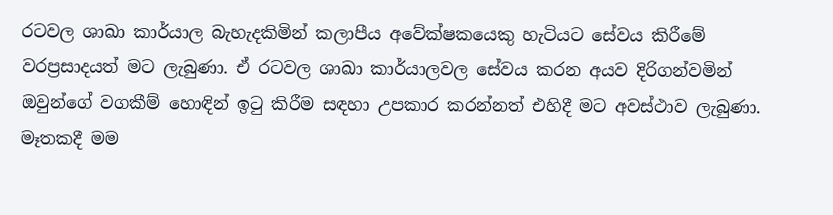රටවල ශාඛා කාර්යාල බැහැදකිමින් කලාපීය අවේක්ෂකයෙකු හැටියට සේවය කිරීමේ වරප්‍රසාදයත් මට ලැබුණා. ඒ රටවල ශාඛා කාර්යාලවල සේවය කරන අයව දිරිගන්වමින් ඔවුන්ගේ වගකීම් හොඳින් ඉටු කිරීම සඳහා උපකාර කරන්නත් එහිදී මට අවස්ථාව ලැබුණා. මෑතකදී මම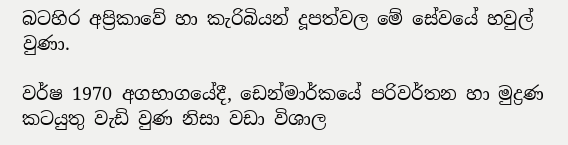බටහිර අප්‍රිකාවේ හා කැරිබියන් දූපත්වල මේ සේවයේ හවුල් වුණා.

වර්ෂ 1970 අගභාගයේදී, ඩෙන්මාර්කයේ පරිවර්තන හා මුද්‍රණ කටයුතු වැඩි වුණ නිසා වඩා විශාල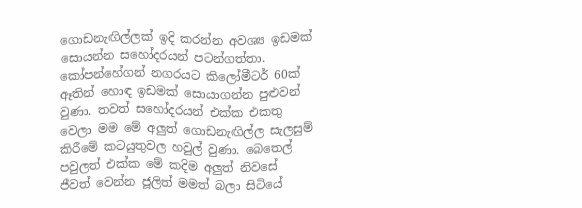ගොඩනැඟිල්ලක් ඉදි කරන්න අවශ්‍ය ඉඩමක් සොයන්න සහෝදරයන් පටන්ගත්තා. කෝපන්හේගන් නගරයට කිලෝමීටර් 60ක් ඈතින් හොඳ ඉඩමක් සොයාගන්න පුළුවන් වුණා. තවත් සහෝදරයන් එක්ක එකතු වෙලා මම මේ අලුත් ගොඩනැඟිල්ල සැලසුම් කිරීමේ කටයුතුවල හවුල් වුණා. බෙතෙල් පවුලත් එක්ක මේ කදිම අලුත් නිවසේ ජීවත් වෙන්න ජූලිත් මමත් බලා සිටියේ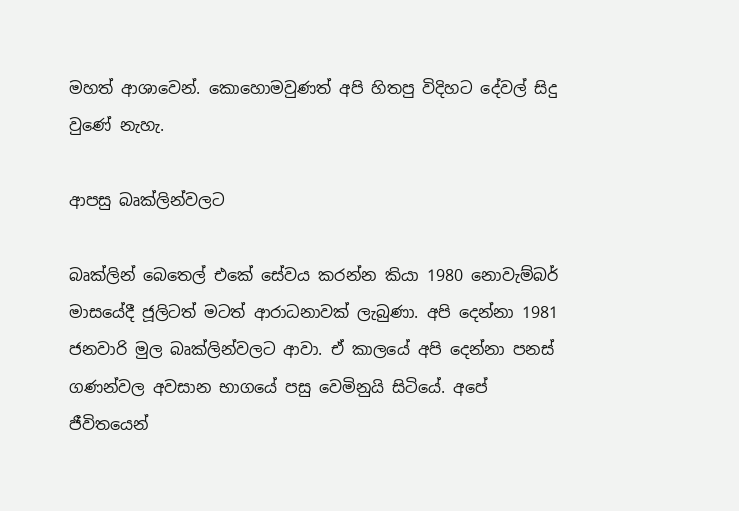මහත් ආශාවෙන්. කොහොමවුණත් අපි හිතපු විදිහට දේවල් සිදු වුණේ නැහැ.

ආපසු බෘක්ලින්වලට

බෘක්ලින් බෙතෙල් එකේ සේවය කරන්න කියා 1980 නොවැම්බර් මාසයේදී ජූලිටත් මටත් ආරාධනාවක් ලැබුණා. අපි දෙන්නා 1981 ජනවාරි මුල බෘක්ලින්වලට ආවා. ඒ කාලයේ අපි දෙන්නා පනස් ගණන්වල අවසාන භාගයේ පසු වෙමිනුයි සිටියේ. අපේ ජීවිතයෙන්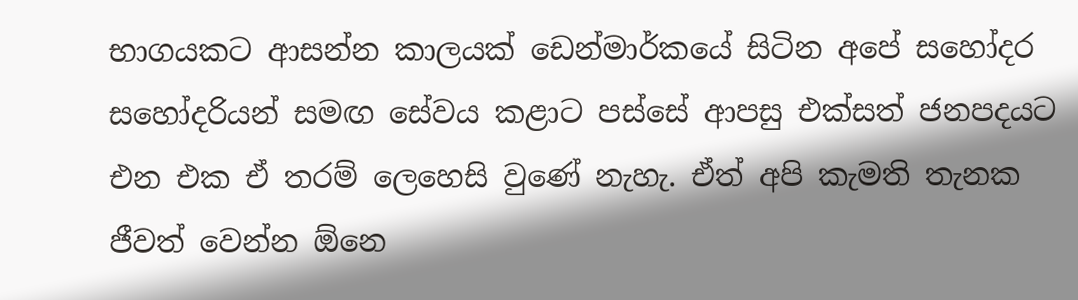භාගයකට ආසන්න කාලයක් ඩෙන්මාර්කයේ සිටින අපේ සහෝදර සහෝදරියන් සමඟ සේවය කළාට පස්සේ ආපසු එක්සත් ජනපදයට එන එක ඒ තරම් ලෙහෙසි වුණේ නැහැ. ඒත් අපි කැමති තැනක ජීවත් වෙන්න ඕනෙ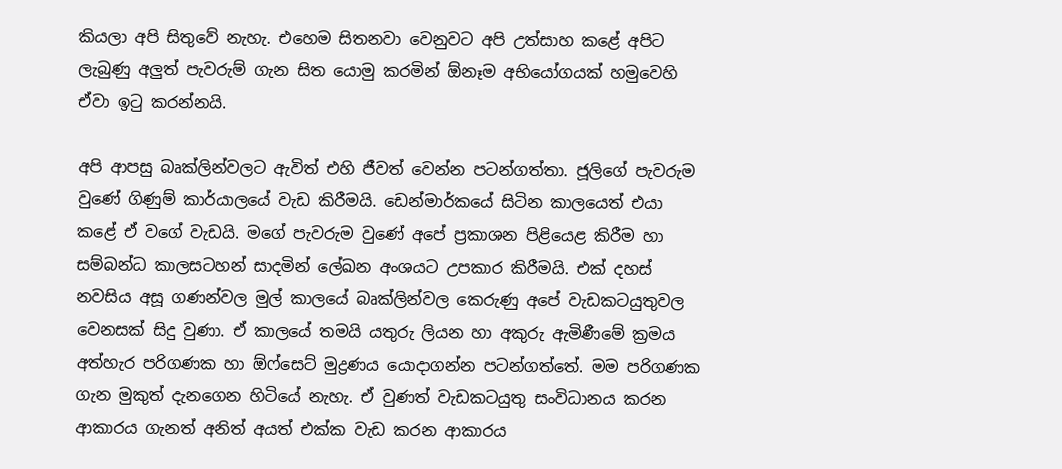කියලා අපි සිතුවේ නැහැ. එහෙම සිතනවා වෙනුවට අපි උත්සාහ කළේ අපිට ලැබුණු අලුත් පැවරුම් ගැන සිත යොමු කරමින් ඕනෑම අභියෝගයක් හමුවෙහි ඒවා ඉටු කරන්නයි.

අපි ආපසු බෘක්ලින්වලට ඇවිත් එහි ජීවත් වෙන්න පටන්ගත්තා. ජූලිගේ පැවරුම වුණේ ගිණුම් කාර්යාලයේ වැඩ කිරීමයි. ඩෙන්මාර්කයේ සිටින කාලයෙත් එයා කළේ ඒ වගේ වැඩයි. මගේ පැවරුම වුණේ අපේ ප්‍රකාශන පිළියෙළ කිරීම හා සම්බන්ධ කාලසටහන් සාදමින් ලේඛන අංශයට උපකාර කිරීමයි. එක් දහස් නවසිය අසූ ගණන්වල මුල් කාලයේ බෘක්ලින්වල කෙරුණු අපේ වැඩකටයුතුවල වෙනසක් සිදු වුණා. ඒ කාලයේ තමයි යතුරු ලියන හා අකුරු ඇමිණීමේ ක්‍රමය අත්හැර පරිගණක හා ඕෆ්සෙට් මුද්‍රණය යොදාගන්න පටන්ගත්තේ. මම පරිගණක ගැන මුකුත් දැනගෙන හිටියේ නැහැ. ඒ වුණත් වැඩකටයුතු සංවිධානය කරන ආකාරය ගැනත් අනිත් අයත් එක්ක වැඩ කරන ආකාරය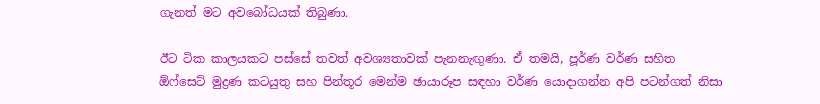ගැනත් මට අවබෝධයක් තිබුණා.

ඊට ටික කාලයකට පස්සේ තවත් අවශ්‍යතාවක් පැනනැඟුණා. ඒ තමයි, පූර්ණ වර්ණ සහිත ඕෆ්සෙට් මුද්‍රණ කටයුතු සහ පින්තූර මෙන්ම ඡායාරූප සඳහා වර්ණ යොදාගන්න අපි පටන්ගත් නිසා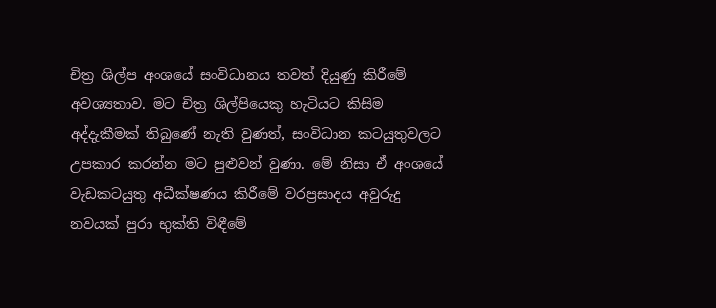චිත්‍ර ශිල්ප අංශයේ සංවිධානය තවත් දියුණු කිරීමේ අවශ්‍යතාව. මට චිත්‍ර ශිල්පියෙකු හැටියට කිසිම අද්දැකීමක් තිබුණේ නැති වුණත්, සංවිධාන කටයුතුවලට උපකාර කරන්න මට පුළුවන් වුණා. මේ නිසා ඒ අංශයේ වැඩකටයුතු අධීක්ෂණය කිරීමේ වරප්‍රසාදය අවුරුදු නවයක් පුරා භුක්ති විඳීමේ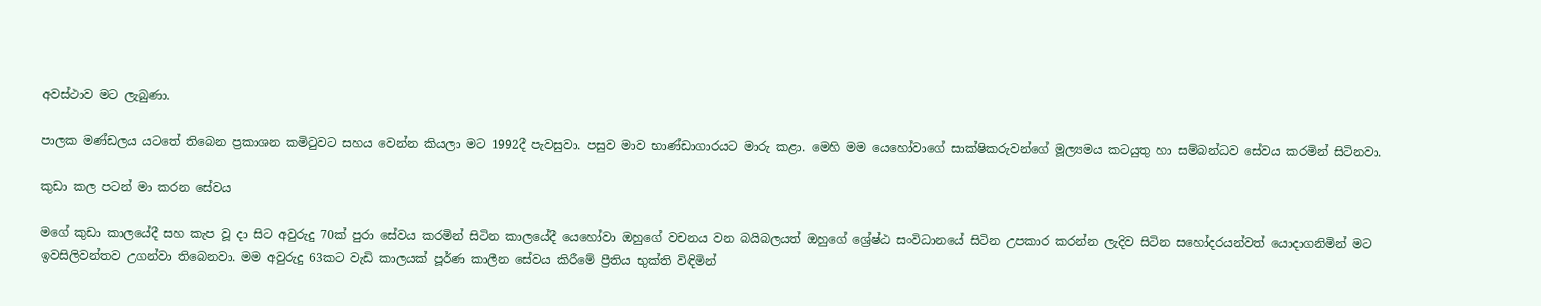අවස්ථාව මට ලැබුණා.

පාලක මණ්ඩලය යටතේ තිබෙන ප්‍රකාශන කමිටුවට සහය වෙන්න කියලා මට 1992දී පැවසුවා. පසුව මාව භාණ්ඩාගාරයට මාරු කළා. මෙහි මම යෙහෝවාගේ සාක්ෂිකරුවන්ගේ මූල්‍යමය කටයුතු හා සම්බන්ධව සේවය කරමින් සිටිනවා.

කුඩා කල පටන් මා කරන සේවය

මගේ කුඩා කාලයේදී සහ කැප වූ දා සිට අවුරුදු 70ක් පුරා සේවය කරමින් සිටින කාලයේදී යෙහෝවා ඔහුගේ වචනය වන බයිබලයත් ඔහුගේ ශ්‍රේෂ්ඨ සංවිධානයේ සිටින උපකාර කරන්න ලැදිව සිටින සහෝදරයන්වත් යොදාගනිමින් මට ඉවසිලිවන්තව උගන්වා තිබෙනවා. මම අවුරුදු 63කට වැඩි කාලයක් පූර්ණ කාලීන සේවය කිරීමේ ප්‍රීතිය භුක්ති විඳිමින්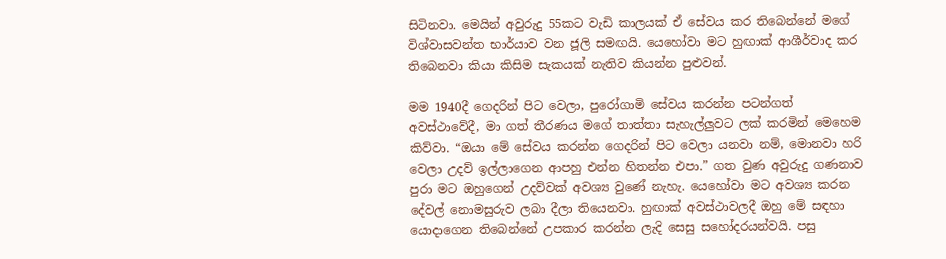සිටිනවා. මෙයින් අවුරුදු 55කට වැඩි කාලයක් ඒ සේවය කර තිබෙන්නේ මගේ විශ්වාසවන්ත භාර්යාව වන ජූලි සමඟයි. යෙහෝවා මට හුඟාක් ආශීර්වාද කර තිබෙනවා කියා කිසිම සැකයක් නැතිව කියන්න පුළුවන්.

මම 1940දී ගෙදරින් පිට වෙලා, පුරෝගාමි සේවය කරන්න පටන්ගත් අවස්ථාවේදී, මා ගත් තීරණය මගේ තාත්තා සැහැල්ලුවට ලක් කරමින් මෙහෙම කිව්වා. “ඔයා මේ සේවය කරන්න ගෙදරින් පිට වෙලා යනවා නම්, මොනවා හරි වෙලා උදව් ඉල්ලාගෙන ආපහු එන්න හිතන්න එපා.” ගත වුණ අවුරුදු ගණනාව පුරා මට ඔහුගෙන් උදව්වක් අවශ්‍ය වුණේ නැහැ. යෙහෝවා මට අවශ්‍ය කරන දේවල් නොමසුරුව ලබා දීලා තියෙනවා. හුඟාක් අවස්ථාවලදී ඔහු මේ සඳහා යොදාගෙන තිබෙන්නේ උපකාර කරන්න ලැදි සෙසු සහෝදරයන්වයි. පසු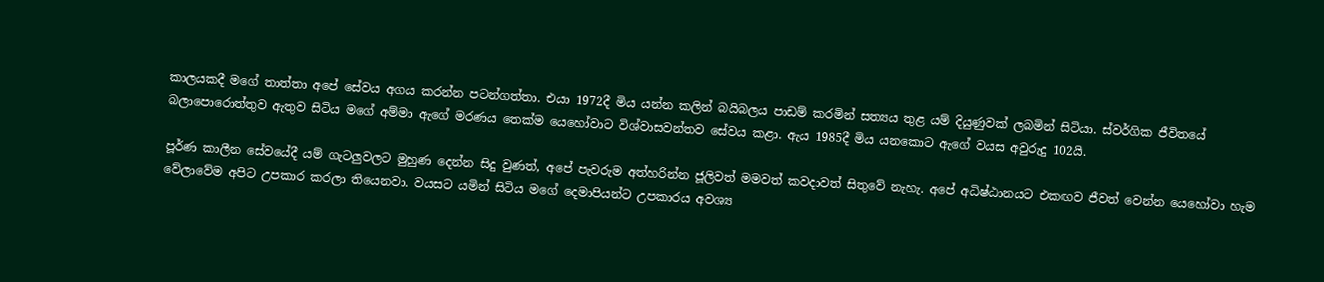කාලයකදී මගේ තාත්තා අපේ සේවය අගය කරන්න පටන්ගත්තා. එයා 1972දී මිය යන්න කලින් බයිබලය පාඩම් කරමින් සත්‍යය තුළ යම් දියුණුවක් ලබමින් සිටියා. ස්වර්ගික ජීවිතයේ බලාපොරොත්තුව ඇතුව සිටිය මගේ අම්මා ඇගේ මරණය තෙක්ම යෙහෝවාට විශ්වාසවන්තව සේවය කළා. ඇය 1985දී මිය යනකොට ඇගේ වයස අවුරුදු 102යි.

පූර්ණ කාලීන සේවයේදී යම් ගැටලුවලට මුහුණ දෙන්න සිදු වුණත්, අපේ පැවරුම අත්හරින්න ජූලිවත් මමවත් කවදාවත් සිතුවේ නැහැ. අපේ අධිෂ්ඨානයට එකඟව ජීවත් වෙන්න යෙහෝවා හැම වේලාවේම අපිට උපකාර කරලා තියෙනවා. වයසට යමින් සිටිය මගේ දෙමාපියන්ට උපකාරය අවශ්‍ය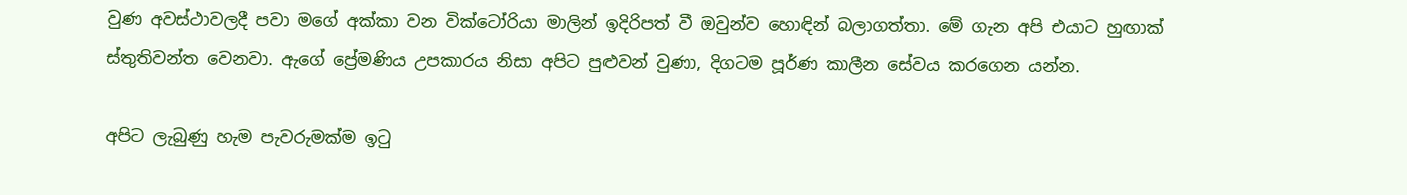වුණ අවස්ථාවලදී පවා මගේ අක්කා වන වික්ටෝරියා මාලින් ඉදිරිපත් වී ඔවුන්ව හොඳින් බලාගත්තා. මේ ගැන අපි එයාට හුඟාක් ස්තුතිවන්ත වෙනවා. ඇගේ ප්‍රේමණිය උපකාරය නිසා අපිට පුළුවන් වුණා, දිගටම පූර්ණ කාලීන සේවය කරගෙන යන්න.

අපිට ලැබුණු හැම පැවරුමක්ම ඉටු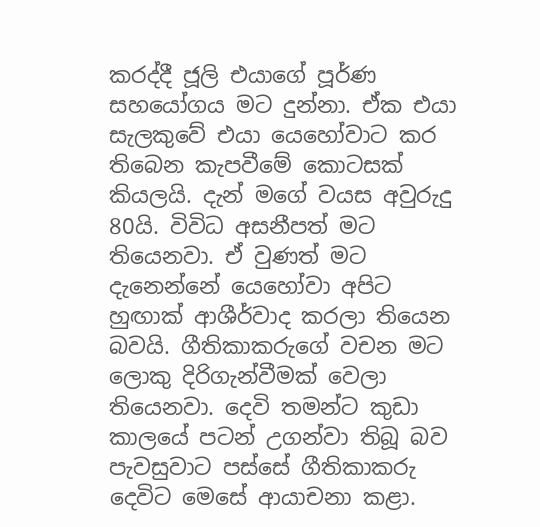කරද්දී ජූලි එයාගේ පූර්ණ සහයෝගය මට දුන්නා. ඒක එයා සැලකුවේ එයා යෙහෝවාට කර තිබෙන කැපවීමේ කොටසක් කියලයි. දැන් මගේ වයස අවුරුදු 80යි. විවිධ අසනීපත් මට තියෙනවා. ඒ වුණත් මට දැනෙන්නේ යෙහෝවා අපිට හුඟාක් ආශීර්වාද කරලා තියෙන බවයි. ගීතිකාකරුගේ වචන මට ලොකු දිරිගැන්වීමක් වෙලා තියෙනවා. දෙවි තමන්ට කුඩා කාලයේ පටන් උගන්වා තිබූ බව පැවසුවාට පස්සේ ගීතිකාකරු දෙවිට මෙසේ ආයාචනා කළා.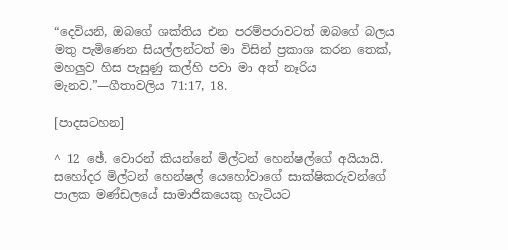“දෙවියනි, ඔබගේ ශක්තිය එන පරම්පරාවටත් ඔබගේ බලය මතු පැමිණෙන සියල්ලන්ටත් මා විසින් ප්‍රකාශ කරන තෙක්, මහලුව හිස පැසුණු කල්හි පවා මා අත් නෑරිය මැනව.”—ගීතාවලිය 71:17, 18.

[පාදසටහන]

^ 12 ඡේ. වොරන් කියන්නේ මිල්ටන් හෙන්ෂල්ගේ අයියායි. සහෝදර මිල්ටන් හෙන්ෂල් යෙහෝවාගේ සාක්ෂිකරුවන්ගේ පාලක මණ්ඩලයේ සාමාජිකයෙකු හැටියට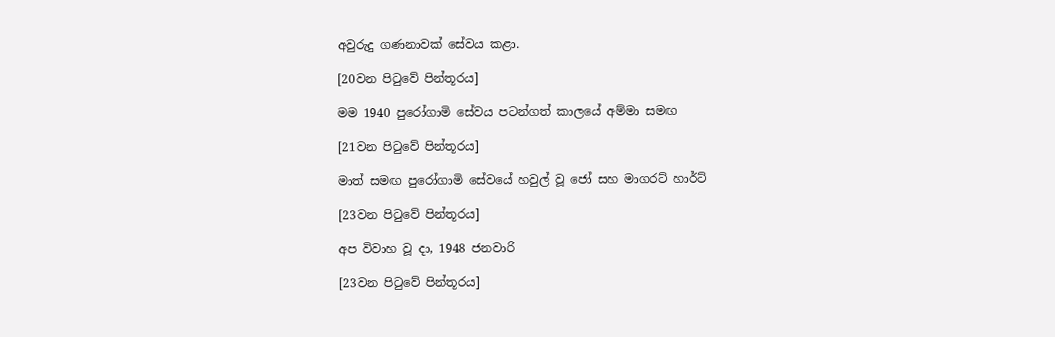අවුරුදු ගණනාවක් සේවය කළා.

[20වන පිටුවේ පින්තූරය]

මම 1940 පුරෝගාමි සේවය පටන්ගත් කාලයේ අම්මා සමඟ

[21වන පිටුවේ පින්තූරය]

මාත් සමඟ පුරෝගාමි සේවයේ හවුල් වූ ජෝ සහ මාගරට් හාර්ට්

[23වන පිටුවේ පින්තූරය]

අප විවාහ වූ දා, 1948 ජනවාරි

[23වන පිටුවේ පින්තූරය]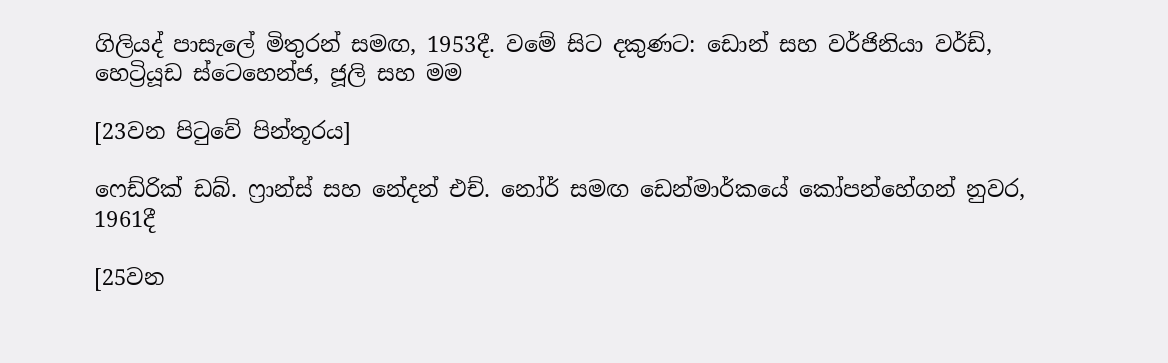ගිලියද් පාසැලේ මිතුරන් සමඟ, 1953දී. වමේ සිට දකුණට: ඩොන් සහ වර්ජිනියා වර්ඩ්, හෙට්‍රියූඩ ස්ටෙහෙන්ජ, ජූලි සහ මම

[23වන පිටුවේ පින්තූරය]

ෆෙඩ්රික් ඩබ්. ෆ්‍රාන්ස් සහ නේදන් එච්. නෝර් සමඟ ඩෙන්මාර්කයේ කෝපන්හේගන් නුවර, 1961දී

[25වන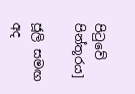පිටුවේ පින්තූරය]

ජූලි සමඟ අද